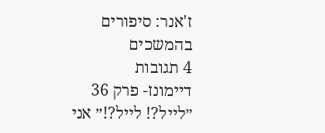ז'אנר: סיפורים בהמשכים
4 תגובות
דיימונז- פרק 36
״לייל?! לייל?!״ אני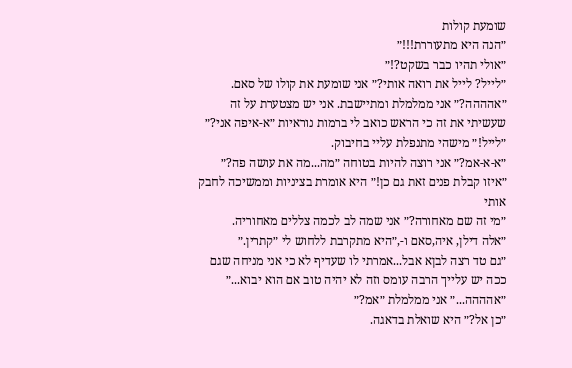שומעת קולות
״הנה היא מתעוררת!!!״
״אולי תהיו כבר בשקט?!״
״לייל? לייל את רואה אותי?״ אני שומעת את קולו של סאם.
״אהההה?״ אני ממלמלת ומתיישבת. אני יש מצטערת על זה שעשיתי את זה כי הראש כואב לי ברמות נוראיות ״א-איפה אני?״
״לייל!״ מישהי מתנפלת עליי בחיבוק.
״א-א-אמ?״ אני רוצה להיות בטוחה ״מה...מה את עושה פה?״
״איזו קבלת פנים זאת גם כן!״ היא אומרת בציניות וממשיכה לחבק אותי
״מי זה שם מאחורה?״ אני שמה לב לכמה צללים מאחוריה.
״אלה דילן, איה,סאם ו-,״היא מתקרבת ללחוש לי ״קתרין.״
״גם טד רצה לבןא אבל...אמרתי לו שעדיף לא כי אני מניחה שגם ככה יש עלייך הרבה עומס וזה לא יהיה טוב אם הוא יבוא...״
״אהההה...״ אני ממלמלת ״אמ?״
״כן אל?״ היא שואלת בדאגה.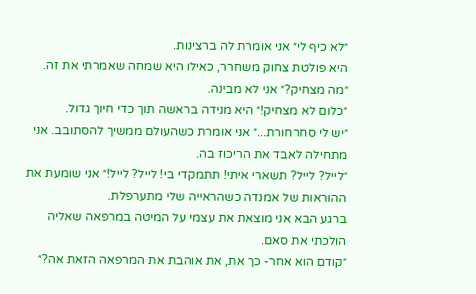״לא כיף לי״ אני אומרת לה ברצינות.
היא פולטת צחוק משחרר, כאילו היא שמחה שאמרתי את זה.
״מה מצחיק?״ אני לא מבינה.
״כלום לא מצחיק!״ היא מנידה בראשה תוך כדי חיוך גדול.
״יש לי סחרחורת...״ אני אומרת כשהעולם ממשיך להסתובב. אני מתחילה לאבד את הריכוז בה.
״לייל? לייל? תשארי איתי! תתמקדי בי! לייל? לייל!״ אני שומעת את ההוראות של אמנדה כשהראייה שלי מתערפלת.
ברגע הבא אני מוצאת את עצמי על המיטה במרפאה שאליה הולכתי את סאם.
״קודם הוא אחר- כך את, את אוהבת את המרפאה הזאת אה?״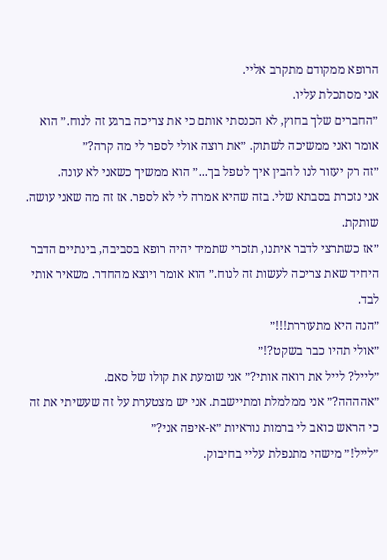הרופא ממקודם מתקרב אליי.
אני מסתכלת עליו.
״החברים שלך בחוץ, לא הכנסתי אותם כי את צריכה ברגע זה לנוח.״ הוא אומר ואני ממשיכה לשתוק. ״את רוצה אולי לספר לי מה קרה?״
״זה רק יעזור לנו להבין איך לטפל בך...״ הוא ממשיך כשאני לא עונה.
אני נזכרת בסבתא שלי. בזה שהיא אמרה לי לא לספר. אז זה מה שאני עושה. שותקת.
״אז כשתרצי לדבר איתנו, תזכרי שתמיד יהיה רופא בסביבה, בינתיים הדבר היחיד שאת צריכה לעשות זה לנוח.״ הוא אומר ויוצא מהחדר. משאיר אותי לבד.
״הנה היא מתעוררת!!!״
״אולי תהיו כבר בשקט?!״
״לייל? לייל את רואה אותי?״ אני שומעת את קולו של סאם.
״אהההה?״ אני ממלמלת ומתיישבת. אני יש מצטערת על זה שעשיתי את זה כי הראש כואב לי ברמות נוראיות ״א-איפה אני?״
״לייל!״ מישהי מתנפלת עליי בחיבוק.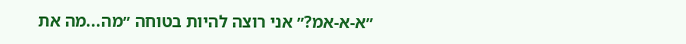״א-א-אמ?״ אני רוצה להיות בטוחה ״מה...מה את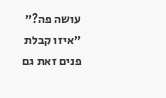עושה פה?״
״איזו קבלת פנים זאת גם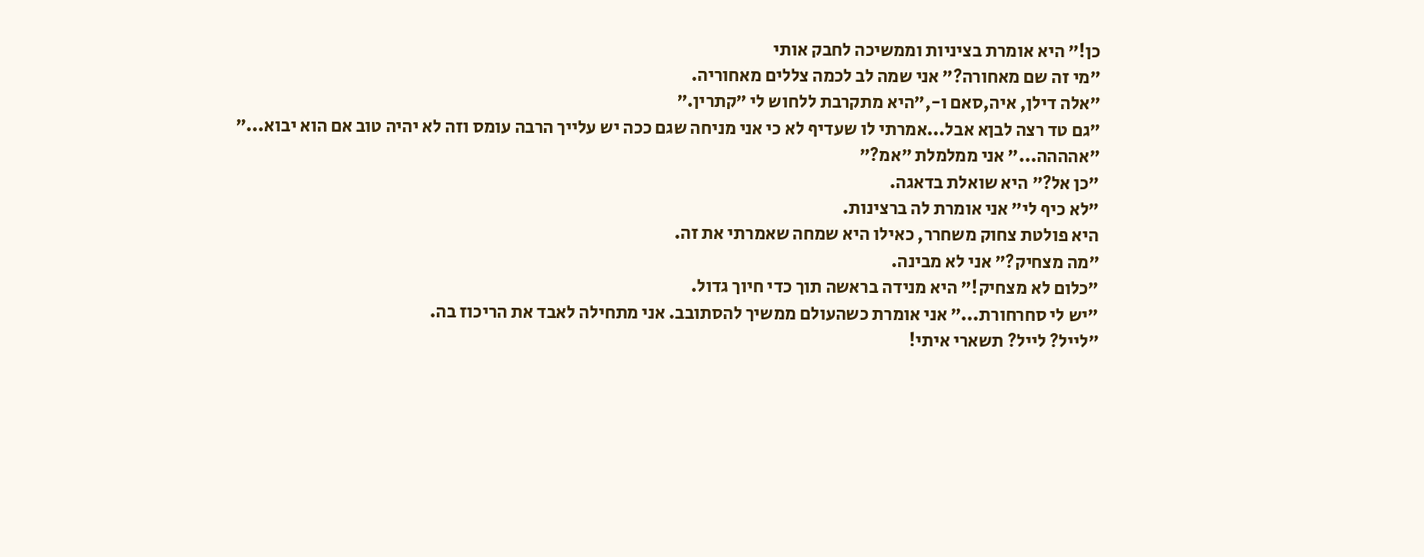כן!״ היא אומרת בציניות וממשיכה לחבק אותי
״מי זה שם מאחורה?״ אני שמה לב לכמה צללים מאחוריה.
״אלה דילן, איה,סאם ו-,״היא מתקרבת ללחוש לי ״קתרין.״
״גם טד רצה לבןא אבל...אמרתי לו שעדיף לא כי אני מניחה שגם ככה יש עלייך הרבה עומס וזה לא יהיה טוב אם הוא יבוא...״
״אהההה...״ אני ממלמלת ״אמ?״
״כן אל?״ היא שואלת בדאגה.
״לא כיף לי״ אני אומרת לה ברצינות.
היא פולטת צחוק משחרר, כאילו היא שמחה שאמרתי את זה.
״מה מצחיק?״ אני לא מבינה.
״כלום לא מצחיק!״ היא מנידה בראשה תוך כדי חיוך גדול.
״יש לי סחרחורת...״ אני אומרת כשהעולם ממשיך להסתובב. אני מתחילה לאבד את הריכוז בה.
״לייל? לייל? תשארי איתי!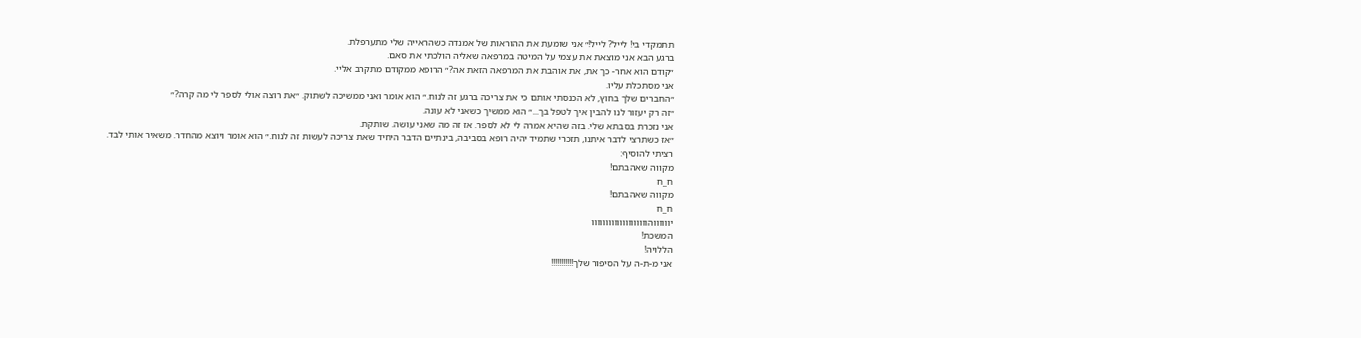תתמקדי בי! לייל? לייל!״ אני שומעת את ההוראות של אמנדה כשהראייה שלי מתערפלת.
ברגע הבא אני מוצאת את עצמי על המיטה במרפאה שאליה הולכתי את סאם.
״קודם הוא אחר- כך את, את אוהבת את המרפאה הזאת אה?״ הרופא ממקודם מתקרב אליי.
אני מסתכלת עליו.
״החברים שלך בחוץ, לא הכנסתי אותם כי את צריכה ברגע זה לנוח.״ הוא אומר ואני ממשיכה לשתוק. ״את רוצה אולי לספר לי מה קרה?״
״זה רק יעזור לנו להבין איך לטפל בך...״ הוא ממשיך כשאני לא עונה.
אני נזכרת בסבתא שלי. בזה שהיא אמרה לי לא לספר. אז זה מה שאני עושה. שותקת.
״אז כשתרצי לדבר איתנו, תזכרי שתמיד יהיה רופא בסביבה, בינתיים הדבר היחיד שאת צריכה לעשות זה לנוח.״ הוא אומר ויוצא מהחדר. משאיר אותי לבד.
רציתי להוסיף:
מקווה שאהבתם!
ח_ח
מקווה שאהבתם!
ח_ח
יווווווהוווווווווווווווווווו
המשכת!
הללויה!
אני מ-ת-ה על הסיפור שלך!!!!!!!!!!!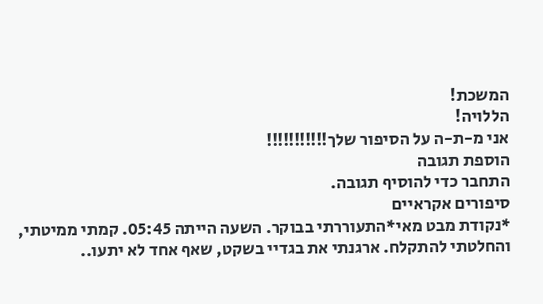המשכת!
הללויה!
אני מ-ת-ה על הסיפור שלך!!!!!!!!!!!
הוספת תגובה
התחבר כדי להוסיף תגובה.
סיפורים אקראיים
*נקודת מבט מאי*התעוררתי בבוקר. השעה הייתה 05:45. קמתי ממיטתי, והחלטתי להתקלח. ארגנתי את בגדיי בשקט, שאף אחד לא יתעו..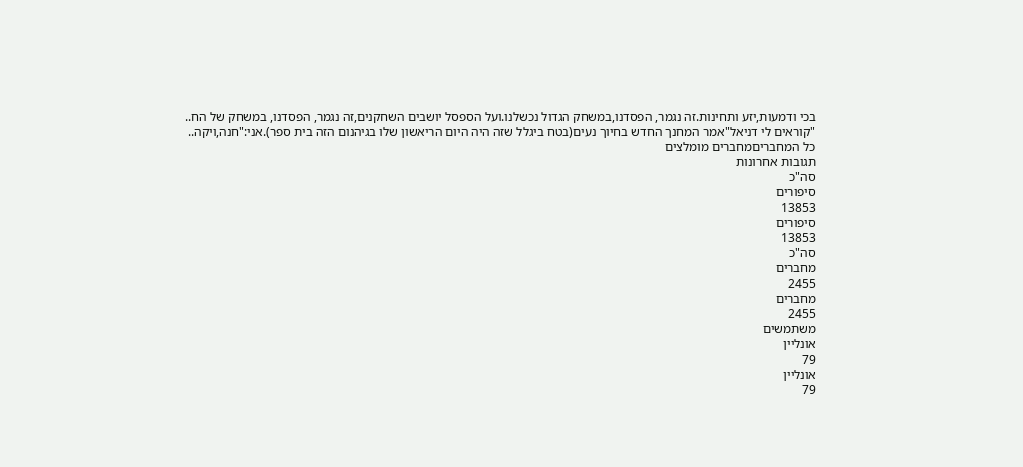בכי ודמעות,יזע ותחינות.זה נגמר, הפסדנו,במשחק הגדול נכשלנו.ועל הספסל יושבים השחקנים,זה נגמר, הפסדנו, במשחק של הח..
"קוראים לי דניאל"אמר המחנך החדש בחיוך נעים(בטח ביגלל שזה היה היום הריאשון שלו בגיהנום הזה בית ספר).אני:"חנה,ויקה..
כל המחבריםמחברים מומלצים
תגובות אחרונות
סה"כ
סיפורים
13853
סיפורים
13853
סה"כ
מחברים
2455
מחברים
2455
משתמשים
אונליין
79
אונליין
79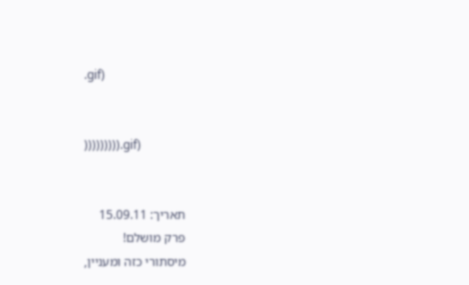.gif)


))))))))).gif)


תאריך: 15.09.11
פרק מושלם!
מיסתורי כזה ומעניין,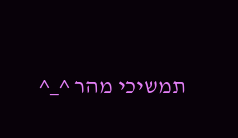תמשיכי מהר ^_^